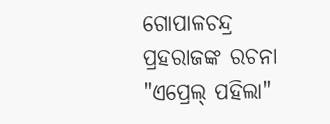ଗୋପାଳଚନ୍ଦ୍ର ପ୍ରହରାଜଙ୍କ ରଚନା "ଏପ୍ରେଲ୍ ପହିଲା"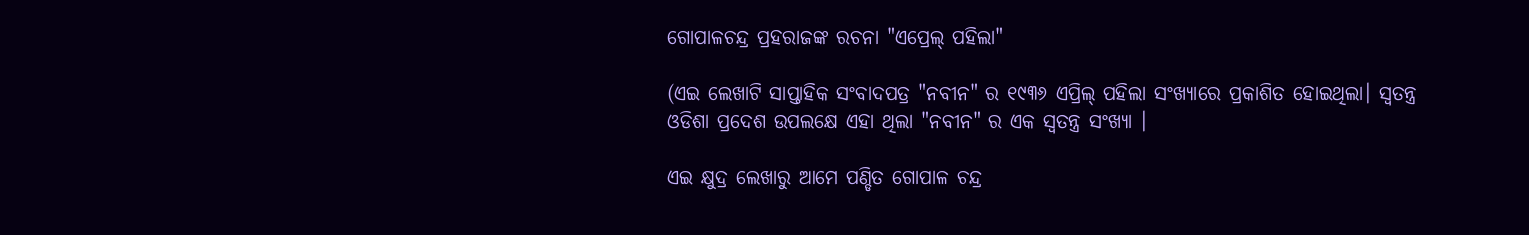ଗୋପାଳଚନ୍ଦ୍ର ପ୍ରହରାଜଙ୍କ ରଚନା "ଏପ୍ରେଲ୍ ପହିଲା"

(ଏଇ ଲେଖାଟି ସାପ୍ତାହିକ ସଂବାଦପତ୍ର "ନବୀନ" ର ୧୯୩୬ ଏପ୍ରିଲ୍ ପହିଲା ସଂଖ୍ୟାରେ ପ୍ରକାଶିତ ହୋଇଥିଲା। ସ୍ୱତନ୍ତ୍ର ଓଡିଶା ପ୍ରଦେଶ ଉପଲକ୍ଷେ ଏହା ଥିଲା "ନବୀନ" ର ଏକ ସ୍ୱତନ୍ତ୍ର ସଂଖ୍ୟା ।

ଏଇ କ୍ଷୁଦ୍ର ଲେଖାରୁ ଆମେ ପଣ୍ଡିତ ଗୋପାଳ ଚନ୍ଦ୍ର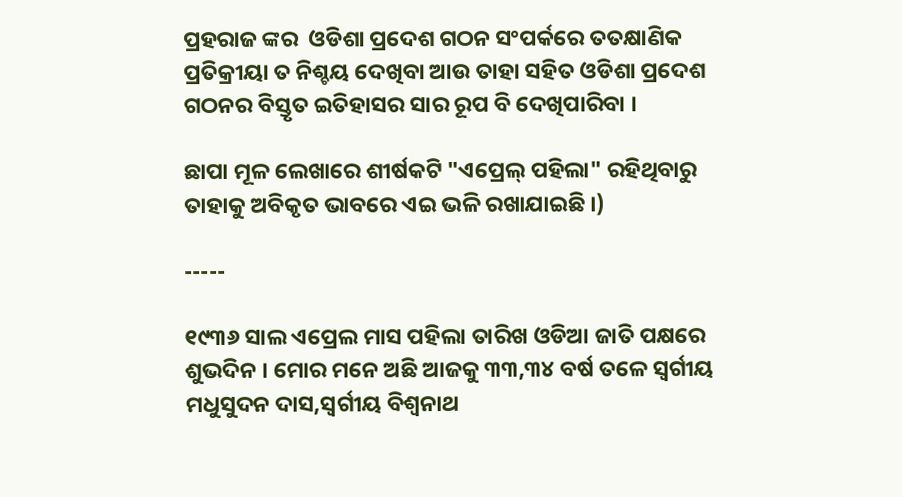ପ୍ରହରାଜ ଙ୍କର  ଓଡିଶା ପ୍ରଦେଶ ଗଠନ ସଂପର୍କରେ ତତକ୍ଷାଣିକ ପ୍ରତିକ୍ରୀୟା ତ ନିଶ୍ଚୟ ଦେଖିବା ଆଉ ତାହା ସହିତ ଓଡିଶା ପ୍ରଦେଶ ଗଠନର ବିସ୍ତୃତ ଇତିହାସର ସାର ରୂପ ବି ଦେଖିପାରିବା ।

ଛାପା ମୂଳ ଲେଖାରେ ଶୀର୍ଷକଟି "ଏପ୍ରେଲ୍ ପହିଲା" ରହିଥିବାରୁ ତାହାକୁ ଅବିକୃତ ଭାବରେ ଏଇ ଭଳି ରଖାଯାଇଛି ।)

-----

୧୯୩୬ ସାଲ ଏପ୍ରେଲ ମାସ ପହିଲା ତାରିଖ ଓଡିଆ ଜାତି ପକ୍ଷରେ ଶୁଭଦିନ । ମୋର ମନେ ଅଛି ଆଜକୁ ୩୩,୩୪ ବର୍ଷ ତଳେ ସ୍ୱର୍ଗୀୟ ମଧୁସୁଦନ ଦାସ,ସ୍ୱର୍ଗୀୟ ବିଶ୍ୱନାଥ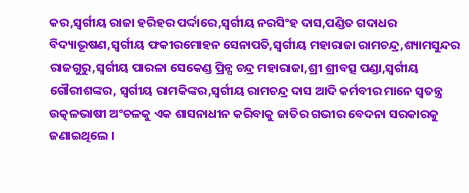କର,ସ୍ୱର୍ଗୀୟ ରାଜା ହରିହର ପର୍ଦ୍ଦାରେ,ସ୍ୱର୍ଗୀୟ ନରସିଂହ ଦାସ,ପଣ୍ଡିତ ଗଦାଧର ବିଦ୍ୟାଭୂଷଣ,ସ୍ୱର୍ଗୀୟ ଫକୀରମୋହନ ସେନାପତି,ସ୍ୱର୍ଗୀୟ ମହାରାଜା ରାମଚନ୍ଦ୍ର,ଶ୍ୟାମସୁନ୍ଦର ରାଜଗୁରୁ,ସ୍ୱର୍ଗୀୟ ପାରଳା ସେକେଣ୍ଡ ପ୍ରିନ୍ସ ଚନ୍ଦ୍ର ମହାରାଜା,ଶ୍ରୀ ଶ୍ରୀବତ୍ସ ପଣ୍ଡା,ସ୍ୱର୍ଗୀୟ ଗୌରୀଶଙ୍କର, ସ୍ୱର୍ଗୀୟ ରାମକିଙ୍କର,ସ୍ୱର୍ଗୀୟ ରାମଚନ୍ଦ୍ର ଦାସ ଆଦି କର୍ମବୀର ମାନେ ସ୍ୱତନ୍ତ୍ର ଉତ୍କଳଭାଷୀ ଅଂଚଳକୁ ଏକ ଶାସନାଧୀନ କରିବାକୁ ଜାତିର ଗଭୀର ବେଦନା ସରକାରକୁ ଜଣାଇଥିଲେ ।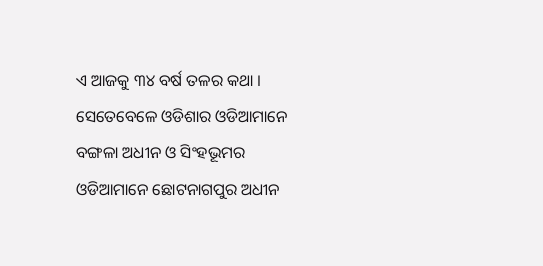ଏ ଆଜକୁ ୩୪ ବର୍ଷ ତଳର କଥା । ସେତେବେଳେ ଓଡିଶାର ଓଡିଆମାନେ ବଙ୍ଗଳା ଅଧୀନ ଓ ସିଂହଭୂମର ଓଡିଆମାନେ ଛୋଟନାଗପୁର ଅଧୀନ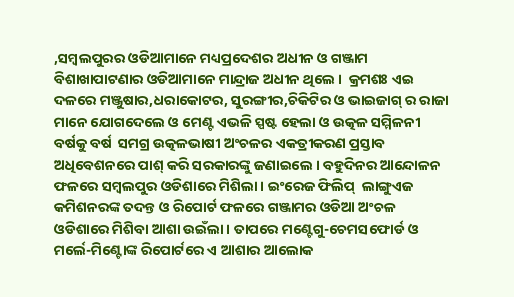,ସମ୍ବଲପୁରର ଓଡିଆମାନେ ମଧ୍ୟପ୍ରଦେଶର ଅଧୀନ ଓ ଗଞ୍ଜାମ ବିଶାଖାପାଟଣାର ଓଡିଆମାନେ ମାନ୍ଦ୍ରାଜ ଅଧୀନ ଥିଲେ ।  କ୍ରମଶଃ ଏଇ ଦଳରେ ମଞ୍ଜୁଷାର,ଧରାକୋଟର, ସୁରଙ୍ଗୀର,ଚିକିଟିର ଓ ଭାଇଜାଗ୍ ର ରାଜା ମାନେ ଯୋଗଦେଲେ ଓ ମେଣ୍ଟ ଏଭଳି ସ୍ପଷ୍ଟ ହେଲା ଓ ଉତ୍କଳ ସମ୍ମିଳନୀ ବର୍ଷକୁ ବର୍ଷ  ସମଗ୍ର ଉତ୍କଳଭାଷୀ ଅଂଚଳର ଏକତ୍ରୀକରଣ ପ୍ରସ୍ତାବ ଅଧିବେଶନରେ ପାଶ୍ କରି ସରକାରଙ୍କୁ ଜଣାଇଲେ । ବହୁଦିନର ଆନ୍ଦୋଳନ ଫଳରେ ସମ୍ବଲପୁର ଓଡିଶାରେ ମିଶିଲା । ଇଂରେଜ ଫିଲିପ୍  ଲାଙ୍ଗୁଏଜ କମିଶନରଙ୍କ ତଦନ୍ତ ଓ ରିପୋର୍ଟ ଫଳରେ ଗଞ୍ଜାମର ଓଡିଆ ଅଂଚଳ ଓଡିଶାରେ ମିଶିବା ଆଶା ଉଇଁଲା । ତାପରେ ମଣ୍ଟେଗୁ-ଚେମସଫୋର୍ଡ ଓ ମର୍ଲେ-ମିଣ୍ଟୋଙ୍କ ରିପୋର୍ଟରେ ଏ ଆଶାର ଆଲୋକ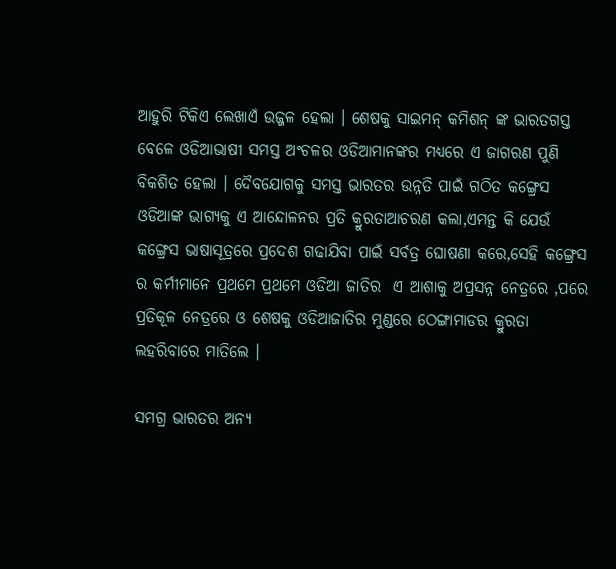ଆହୁରି ଟିକିଏ ଲେଖାଏଁ ଉଜ୍ଜଳ ହେଲା । ଶେଷକୁ ସାଇମନ୍ କମିଶନ୍ ଙ୍କ ଭାରତଗସ୍ତ ବେଳେ ଓଡିଆଭାଷୀ ସମସ୍ତ ଅଂଚଳର ଓଡିଆମାନଙ୍କର ମଧ୍ୟରେ ଏ ଜାଗରଣ ପୁଣି ବିକଶିତ ହେଲା । ଦୈବଯୋଗକୁ ସମସ୍ତ ଭାରତର ଉନ୍ନତି ପାଇଁ ଗଠିତ କଙ୍ଗ୍ରେସ ଓଡିଆଙ୍କ ଭାଗ୍ୟକୁ ଏ ଆନ୍ଦୋଳନର ପ୍ରତି କ୍ରୁରତାଆଚରଣ କଲା,ଏମନ୍ତ କି ଯେଉଁ କଙ୍ଗ୍ରେସ ଭାଷାସୂତ୍ରରେ ପ୍ରଦେଶ ଗଢାଯିବା ପାଇଁ ସର୍ବତ୍ର ଘୋଷଣା କରେ,ସେହି କଙ୍ଗ୍ରେସ ର କର୍ମୀମାନେ ପ୍ରଥମେ ପ୍ରଥମେ ଓଡିଆ ଜାତିର  ଏ ଆଶାକୁ ଅପ୍ରସନ୍ନ ନେତ୍ରରେ ,ପରେ ପ୍ରତିକୂଳ ନେତ୍ରରେ ଓ ଶେଷକୁ ଓଡିଆଜାତିର ମୁଣ୍ଡରେ ଠେଙ୍ଗାମାଡର କ୍ରୁରତା ଲହରିବାରେ ମାତିଲେ ।

ସମଗ୍ର ଭାରତର ଅନ୍ୟ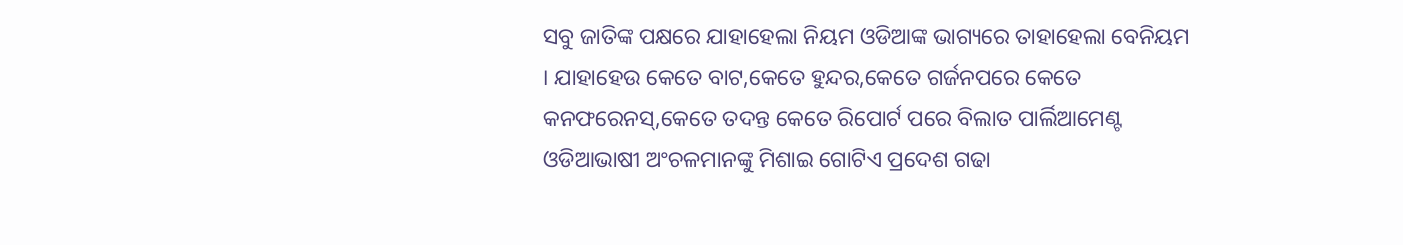ସବୁ ଜାତିଙ୍କ ପକ୍ଷରେ ଯାହାହେଲା ନିୟମ ଓଡିଆଙ୍କ ଭାଗ୍ୟରେ ତାହାହେଲା ବେନିୟମ । ଯାହାହେଉ କେତେ ବାଟ,କେତେ ହୁନ୍ଦର,କେତେ ଗର୍ଜନପରେ କେତେ କନଫରେନସ୍,କେତେ ତଦନ୍ତ କେତେ ରିପୋର୍ଟ ପରେ ବିଲାତ ପାର୍ଲିଆମେଣ୍ଟ ଓଡିଆଭାଷୀ ଅଂଚଳମାନଙ୍କୁ ମିଶାଇ ଗୋଟିଏ ପ୍ରଦେଶ ଗଢା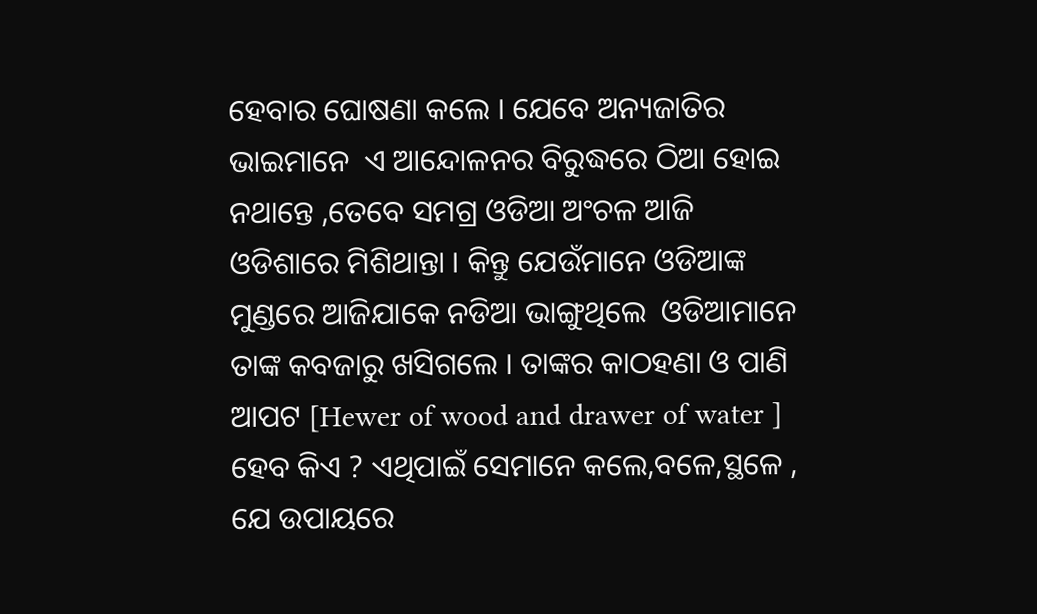ହେବାର ଘୋଷଣା କଲେ । ଯେବେ ଅନ୍ୟଜାତିର ଭାଇମାନେ  ଏ ଆନ୍ଦୋଳନର ବିରୁଦ୍ଧରେ ଠିଆ ହୋଇ ନଥାନ୍ତେ ,ତେବେ ସମଗ୍ର ଓଡିଆ ଅଂଚଳ ଆଜି ଓଡିଶାରେ ମିଶିଥାନ୍ତା । କିନ୍ତୁ ଯେଉଁମାନେ ଓଡିଆଙ୍କ ମୁଣ୍ଡରେ ଆଜିଯାକେ ନଡିଆ ଭାଙ୍ଗୁଥିଲେ  ଓଡିଆମାନେ ତାଙ୍କ କବଜାରୁ ଖସିଗଲେ । ତାଙ୍କର କାଠହଣା ଓ ପାଣି ଆପଟ [Hewer of wood and drawer of water ] ହେବ କିଏ ? ଏଥିପାଇଁ ସେମାନେ କଲେ,ବଳେ,ସ୍ଥଳେ , ଯେ ଉପାୟରେ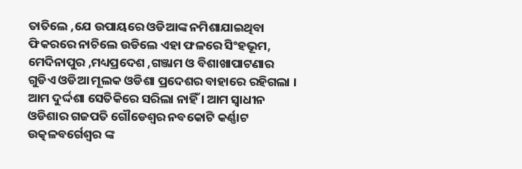ତାତିଲେ ,ଯେ ଉପାୟରେ ଓଡିଆଙ୍କ ନମିଶାଯାଇଥିବା ଫିକରରେ ନାଚିଲେ ଉଡିଲେ ଏହା ଫଳରେ ସିଂହଭୂମ, ମେଦିନାପୁର ,ମଧ୍ୟପ୍ରଦେଶ ,ଗଞ୍ଜାମ ଓ ବିଶାଖାପାଟଣାର ଗୁଡିଏ ଓଡିଆ ମୂଲକ ଓଡିଶା ପ୍ରଦେଶର ବାହାରେ ରହିଗଲା । ଆମ ଦୁର୍ଦ୍ଦଶା ସେତିକିରେ ସରିଲା ନାହିଁ । ଆମ ସ୍ୱାଧୀନ ଓଡିଶାର ଗଜପତି ଗୌଡେଶ୍ୱର ନବକୋଟି କର୍ଣ୍ଣାଟ ଉତ୍କଳବର୍ଗେଶ୍ୱର ଙ୍କ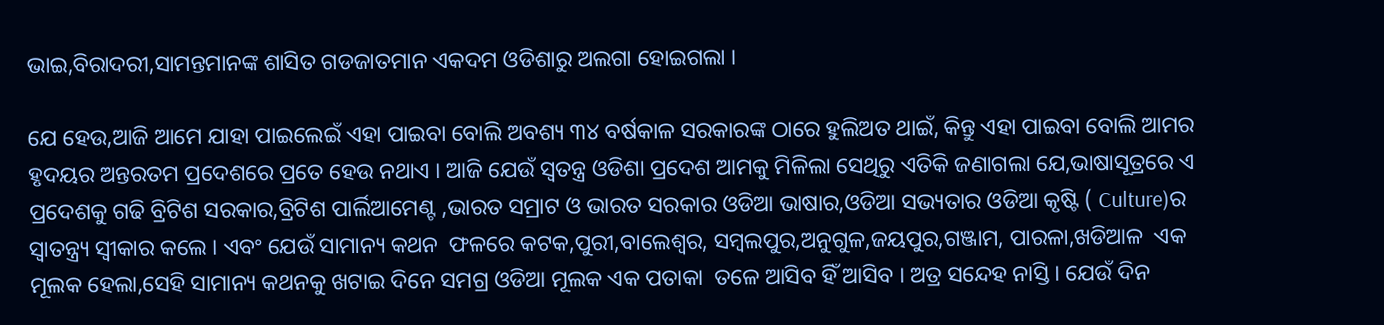ଭାଇ,ବିରାଦରୀ,ସାମନ୍ତମାନଙ୍କ ଶାସିତ ଗଡଜାତମାନ ଏକଦମ ଓଡିଶାରୁ ଅଲଗା ହୋଇଗଲା ।

ଯେ ହେଉ,ଆଜି ଆମେ ଯାହା ପାଇଲେଇଁ ଏହା ପାଇବା ବୋଲି ଅବଶ୍ୟ ୩୪ ବର୍ଷକାଳ ସରକାରଙ୍କ ଠାରେ ହୁଲିଅତ ଥାଇଁ, କିନ୍ତୁ ଏହା ପାଇବା ବୋଲି ଆମର ହୃଦୟର ଅନ୍ତରତମ ପ୍ରଦେଶରେ ପ୍ରତେ ହେଉ ନଥାଏ । ଆଜି ଯେଉଁ ସ୍ୱତନ୍ତ୍ର ଓଡିଶା ପ୍ରଦେଶ ଆମକୁ ମିଳିଲା ସେଥିରୁ ଏତିକି ଜଣାଗଲା ଯେ,ଭାଷାସୂତ୍ରରେ ଏ ପ୍ରଦେଶକୁ ଗଢି ବ୍ରିଟିଶ ସରକାର,ବ୍ରିଟିଶ ପାର୍ଲିଆମେଣ୍ଟ ,ଭାରତ ସମ୍ରାଟ ଓ ଭାରତ ସରକାର ଓଡିଆ ଭାଷାର,ଓଡିଆ ସଭ୍ୟତାର ଓଡିଆ କୃଷ୍ଟି ( Culture)ର  ସ୍ୱାତନ୍ତ୍ର୍ୟ ସ୍ୱୀକାର କଲେ । ଏବଂ ଯେଉଁ ସାମାନ୍ୟ କଥନ  ଫଳରେ କଟକ,ପୁରୀ,ବାଲେଶ୍ୱର, ସମ୍ବଲପୁର,ଅନୁଗୁଳ,ଜୟପୁର,ଗଞ୍ଜାମ, ପାରଳା,ଖଡିଆଳ  ଏକ ମୂଲକ ହେଲା,ସେହି ସାମାନ୍ୟ କଥନକୁ ଖଟାଇ ଦିନେ ସମଗ୍ର ଓଡିଆ ମୂଲକ ଏକ ପତାକା  ତଳେ ଆସିବ ହିଁ ଆସିବ । ଅତ୍ର ସନ୍ଦେହ ନାସ୍ତି । ଯେଉଁ ଦିନ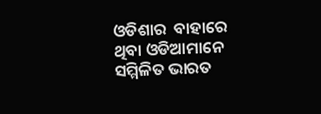ଓଡିଶାର  ବାହାରେ ଥିବା ଓଡିଆମାନେ ସମ୍ମିଳିତ ଭାରତ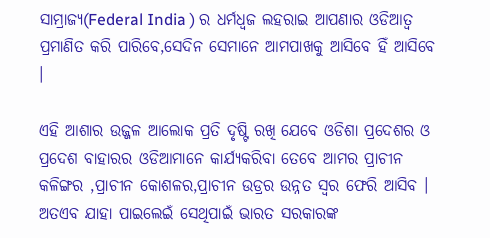ସାମ୍ରାଜ୍ୟ(Federal India ) ର ଧର୍ମଧ୍ୱଜ ଲହରାଇ ଆପଣାର ଓଡିଆତ୍ୱ ପ୍ରମାଣିତ କରି ପାରିବେ,ସେଦିନ ସେମାନେ ଆମପାଖକୁ ଆସିବେ ହିଁ ଆସିବେ ।

ଏହି ଆଶାର ଉଜ୍ଜଳ ଆଲୋକ ପ୍ରତି ଦୃଷ୍ଟି ରଖି ଯେବେ ଓଡିଶା ପ୍ରଦେଶର ଓ ପ୍ରଦେଶ ବାହାରର ଓଡିଆମାନେ କାର୍ଯ୍ୟକରିବା ତେବେ ଆମର ପ୍ରାଚୀନ କଳିଙ୍ଗର ,ପ୍ରାଚୀନ କୋଶଳର,ପ୍ରାଚୀନ ଉଡ୍ରର ଉନ୍ନତ ସ୍ୱର ଫେରି ଆସିବ । ଅତଏବ ଯାହା ପାଇଲେଇଁ ସେଥିପାଇଁ ଭାରତ ସରକାରଙ୍କ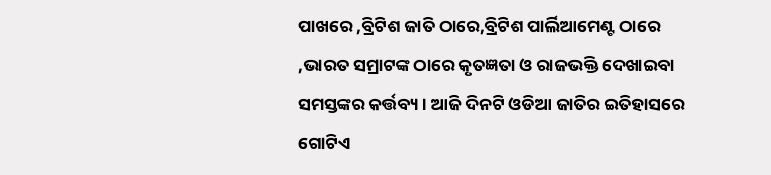ପାଖରେ ,ବ୍ରିଟିଶ ଜାତି ଠାରେ,ବ୍ରିଟିଶ ପାର୍ଲିଆମେଣ୍ଟ ଠାରେ ,ଭାରତ ସମ୍ରାଟଙ୍କ ଠାରେ କୃତଜ୍ଞତା ଓ ରାଜଭକ୍ତି ଦେଖାଇବା ସମସ୍ତଙ୍କର କର୍ତ୍ତବ୍ୟ । ଆଜି ଦିନଟି ଓଡିଆ ଜାତିର ଇତିହାସରେ ଗୋଟିଏ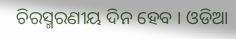ଚିରସ୍ମରଣୀୟ ଦିନ ହେବ । ଓଡିଆ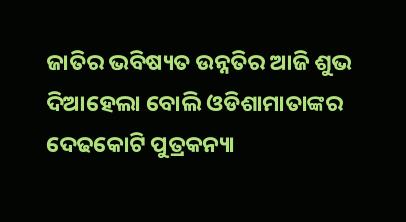ଜାତିର ଭବିଷ୍ୟତ ଉନ୍ନତିର ଆଜି ଶୁଭ ଦିଆହେଲା ବୋଲି ଓଡିଶାମାତାଙ୍କର ଦେଢକୋଟି ପୁତ୍ରକନ୍ୟା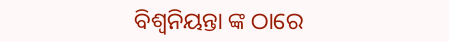ବିଶ୍ୱନିୟନ୍ତା ଙ୍କ ଠାରେ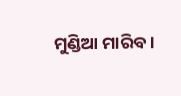ମୁଣ୍ଡିଆ ମାରିବ ।